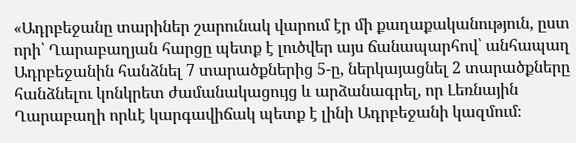«Ադրբեջանը տարիներ շարունակ վարում էր մի քաղաքականություն, ըստ որի՝ Ղարաբաղյան հարցը պետք է լուծվեր այս ճանապարհով՝ անհապաղ Ադրբեջանին հանձնել 7 տարածքներից 5-ը, ներկայացնել 2 տարածքները հանձնելու կոնկրետ ժամանակացույց և արձանագրել, որ Լեռնային Ղարաբաղի որևէ կարգավիճակ պետք է լինի Ադրբեջանի կազմում։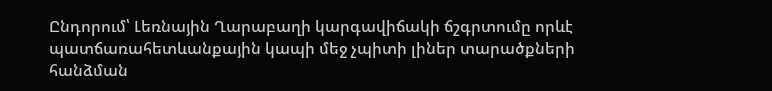Ընդորում՝ Լեռնային Ղարաբաղի կարգավիճակի ճշգրտումը որևէ պատճառահետևանքային կապի մեջ չպիտի լիներ տարածքների հանձման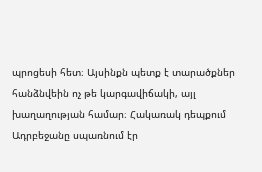պրոցեսի հետ։ Այսինքն պետք է տարածքներ հանձնվեին ոչ թե կարգավիճակի, այլ խաղաղության համար։ Հակառակ դեպքում Ադրբեջանը սպառնում էր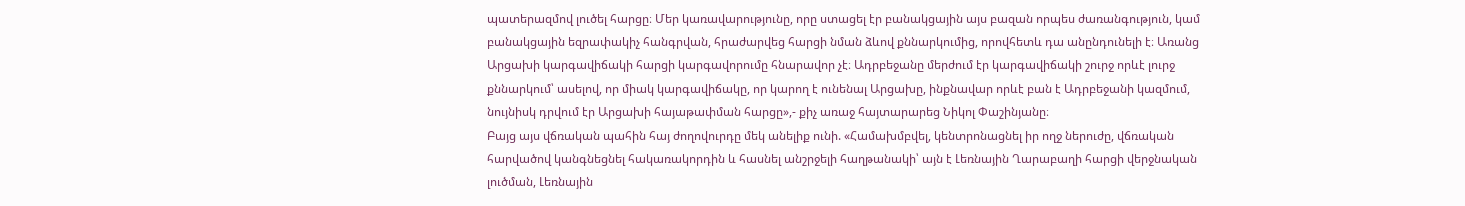պատերազմով լուծել հարցը։ Մեր կառավարությունը, որը ստացել էր բանակցային այս բազան որպես ժառանգություն, կամ բանակցային եզրափակիչ հանգրվան, հրաժարվեց հարցի նման ձևով քննարկումից, որովհետև դա անընդունելի է։ Առանց Արցախի կարգավիճակի հարցի կարգավորումը հնարավոր չէ։ Ադրբեջանը մերժում էր կարգավիճակի շուրջ որևէ լուրջ քննարկում՝ ասելով, որ միակ կարգավիճակը, որ կարող է ունենալ Արցախը, ինքնավար որևէ բան է Ադրբեջանի կազմում, նույնիսկ դրվում էր Արցախի հայաթափման հարցը»,- քիչ առաջ հայտարարեց Նիկոլ Փաշինյանը։
Բայց այս վճռական պահին հայ ժողովուրդը մեկ անելիք ունի. «Համախմբվել, կենտրոնացնել իր ողջ ներուժը, վճռական հարվածով կանգնեցնել հակառակորդին և հասնել անշրջելի հաղթանակի՝ այն է Լեռնային Ղարաբաղի հարցի վերջնական լուծման, Լեռնային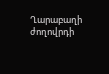Ղարաբաղի ժողովրդի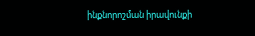ինքնորոշման իրավունքի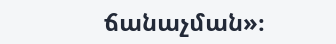ճանաչման»։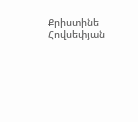Քրիստինե Հովսեփյան